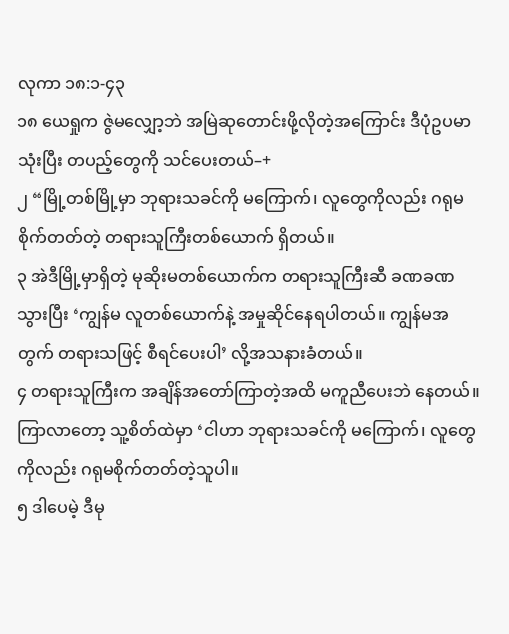လုကာ ၁၈:၁-၄၃
၁၈ ယေရှုက ဇွဲမလျှော့ဘဲ အမြဲဆုတောင်းဖို့လိုတဲ့အကြောင်း ဒီပုံဥပမာသုံးပြီး တပည့်တွေကို သင်ပေးတယ်–+
၂ “မြို့တစ်မြို့မှာ ဘုရားသခင်ကို မကြောက်၊ လူတွေကိုလည်း ဂရုမစိုက်တတ်တဲ့ တရားသူကြီးတစ်ယောက် ရှိတယ်။
၃ အဲဒီမြို့မှာရှိတဲ့ မုဆိုးမတစ်ယောက်က တရားသူကြီးဆီ ခဏခဏသွားပြီး ‘ကျွန်မ လူတစ်ယောက်နဲ့ အမှုဆိုင်နေရပါတယ်။ ကျွန်မအတွက် တရားသဖြင့် စီရင်ပေးပါ’ လို့အသနားခံတယ်။
၄ တရားသူကြီးက အချိန်အတော်ကြာတဲ့အထိ မကူညီပေးဘဲ နေတယ်။ ကြာလာတော့ သူ့စိတ်ထဲမှာ ‘ငါဟာ ဘုရားသခင်ကို မကြောက်၊ လူတွေကိုလည်း ဂရုမစိုက်တတ်တဲ့သူပါ။
၅ ဒါပေမဲ့ ဒီမု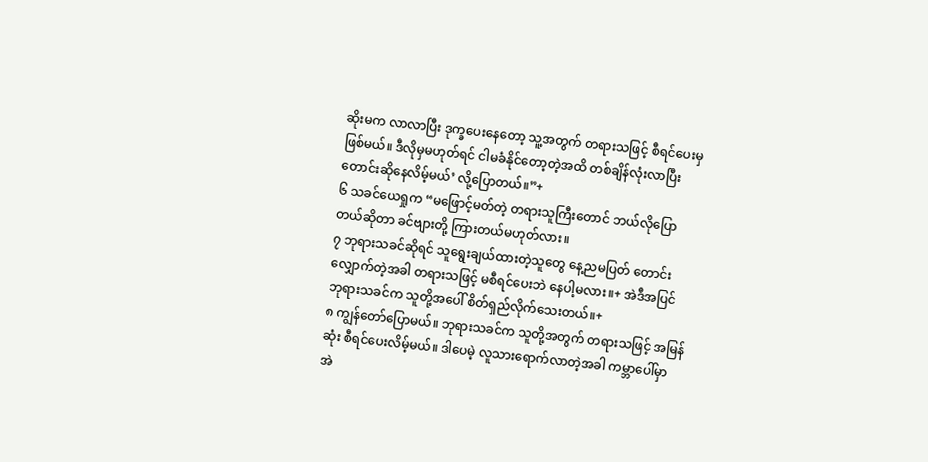ဆိုးမက လာလာပြီး ဒုက္ခပေးနေတော့ သူ့အတွက် တရားသဖြင့် စီရင်ပေးမှဖြစ်မယ်။ ဒီလိုမှမဟုတ်ရင် ငါမခံနိုင်တော့တဲ့အထိ တစ်ချိန်လုံးလာပြီး တောင်းဆိုနေလိမ့်မယ်’ လို့ပြောတယ်။”+
၆ သခင်ယေရှုက “မဖြောင့်မတ်တဲ့ တရားသူကြီးတောင် ဘယ်လိုပြောတယ်ဆိုတာ ခင်ဗျားတို့ ကြားတယ်မဟုတ်လား။
၇ ဘုရားသခင်ဆိုရင် သူရွေးချယ်ထားတဲ့သူတွေ နေ့ညမပြတ် တောင်းလျှောက်တဲ့အခါ တရားသဖြင့် မစီရင်ပေးဘဲ နေပါ့မလား။+ အဲဒီအပြင် ဘုရားသခင်က သူတို့အပေါ် စိတ်ရှည်လိုက်သေးတယ်။+
၈ ကျွန်တော်ပြောမယ်။ ဘုရားသခင်က သူတို့အတွက် တရားသဖြင့် အမြန်ဆုံး စီရင်ပေးလိမ့်မယ်။ ဒါပေမဲ့ လူသားရောက်လာတဲ့အခါ ကမ္ဘာပေါ်မှာ အဲ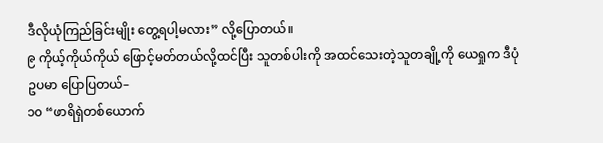ဒီလိုယုံကြည်ခြင်းမျိုး တွေ့ရပါ့မလား” လို့ပြောတယ်။
၉ ကိုယ့်ကိုယ်ကိုယ် ဖြောင့်မတ်တယ်လို့ထင်ပြီး သူတစ်ပါးကို အထင်သေးတဲ့သူတချို့ကို ယေရှုက ဒီပုံဥပမာ ပြောပြတယ်–
၁၀ “ဖာရိရှဲတစ်ယောက်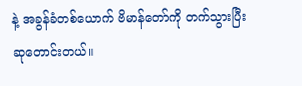နဲ့ အခွန်ခံတစ်ယောက် ဗိမာန်တော်ကို တက်သွားပြီး ဆုတောင်းတယ်။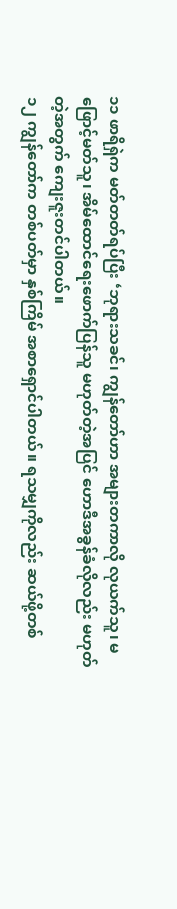၁၁ ဖာရိရှဲက မတ်တတ်ရပ်ပြီး ‘ဘုရားသခင်၊ ကျွန်တော်ဟာ အများတကာလို လုယက်သူ၊ မဖြောင့်မတ်သူ၊ အိမ်ထောင်ရေးဖောက်ပြန်သူ မဟုတ်တဲ့အပြင် ဟောဒီအခွန်ခံလိုလည်း မဟုတ်တဲ့အတွက် ကျေးဇူးတင်ပါတယ်။
၁၂ ကျွန်တော်က တစ်ပတ်မှာ နှစ်ကြိမ် အစာရှောင်ပါတယ်။ ရသမျှကိုလည်း ဆယ်ဖို့တစ်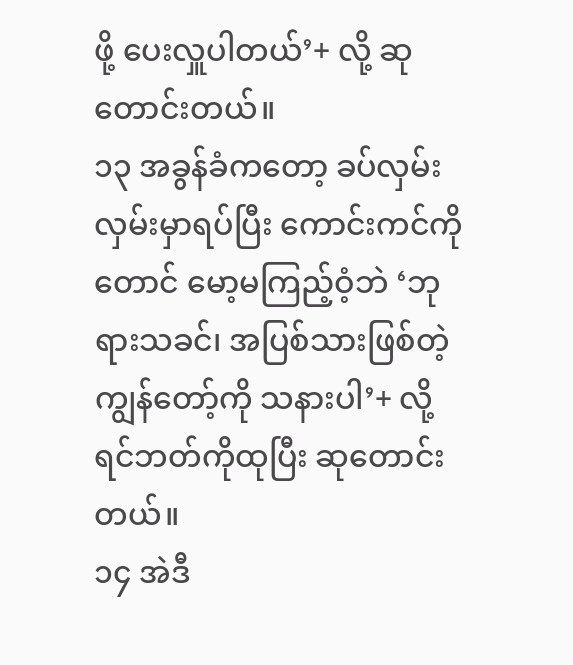ဖို့ ပေးလှူပါတယ်’+ လို့ ဆုတောင်းတယ်။
၁၃ အခွန်ခံကတော့ ခပ်လှမ်းလှမ်းမှာရပ်ပြီး ကောင်းကင်ကိုတောင် မော့မကြည့်ဝံ့ဘဲ ‘ဘုရားသခင်၊ အပြစ်သားဖြစ်တဲ့ ကျွန်တော့်ကို သနားပါ’+ လို့ ရင်ဘတ်ကိုထုပြီး ဆုတောင်းတယ်။
၁၄ အဲဒီ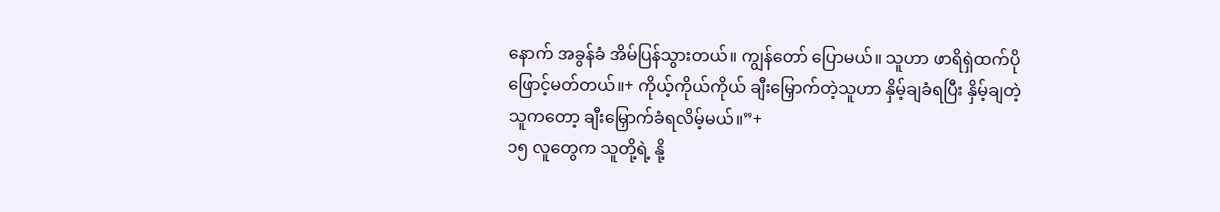နောက် အခွန်ခံ အိမ်ပြန်သွားတယ်။ ကျွန်တော် ပြောမယ်။ သူဟာ ဖာရိရှဲထက်ပိုဖြောင့်မတ်တယ်။+ ကိုယ့်ကိုယ်ကိုယ် ချီးမြှောက်တဲ့သူဟာ နှိမ့်ချခံရပြီး နှိမ့်ချတဲ့သူကတော့ ချီးမြှောက်ခံရလိမ့်မယ်။”+
၁၅ လူတွေက သူတို့ရဲ့ နို့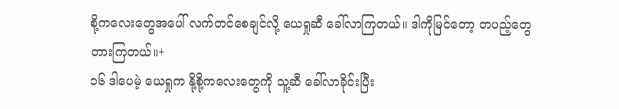စို့ကလေးတွေအပေါ် လက်တင်စေချင်လို့ ယေရှုဆီ ခေါ်လာကြတယ်။ ဒါကိုမြင်တော့ တပည့်တွေ တားကြတယ်။+
၁၆ ဒါပေမဲ့ ယေရှုက နို့စို့ကလေးတွေကို သူ့ဆီ ခေါ်လာခိုင်းပြီး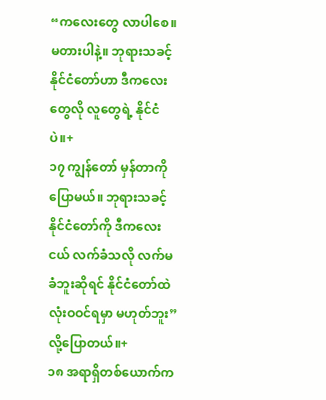“ကလေးတွေ လာပါစေ။ မတားပါနဲ့။ ဘုရားသခင့် နိုင်ငံတော်ဟာ ဒီကလေးတွေလို လူတွေရဲ့ နိုင်ငံပဲ။+
၁၇ ကျွန်တော် မှန်တာကိုပြောမယ်။ ဘုရားသခင့် နိုင်ငံတော်ကို ဒီကလေးငယ် လက်ခံသလို လက်မခံဘူးဆိုရင် နိုင်ငံတော်ထဲ လုံးဝဝင်ရမှာ မဟုတ်ဘူး” လို့ပြောတယ်။+
၁၈ အရာရှိတစ်ယောက်က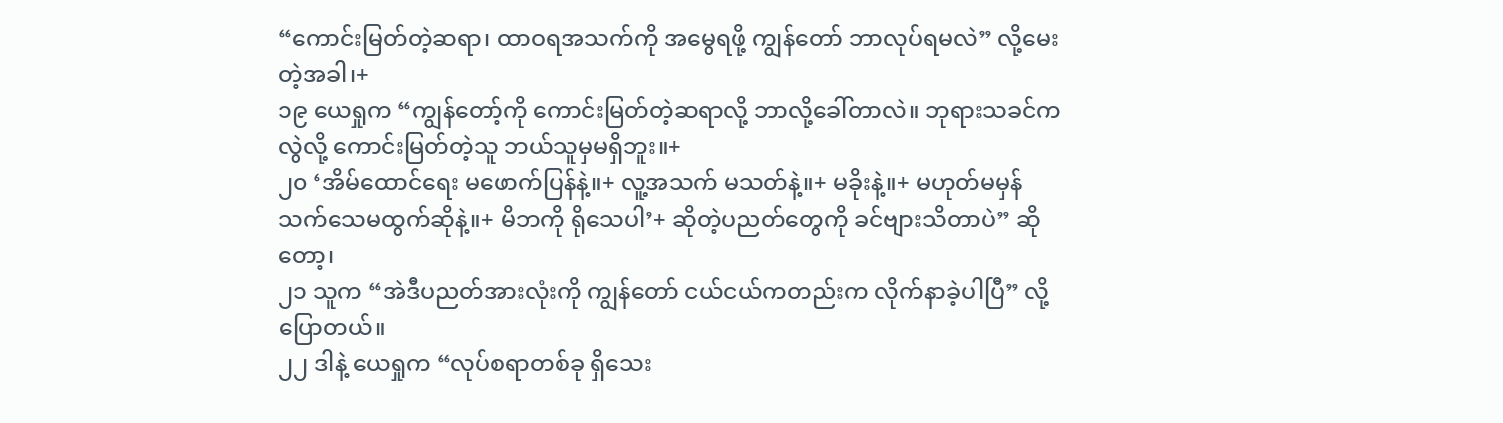“ကောင်းမြတ်တဲ့ဆရာ၊ ထာဝရအသက်ကို အမွေရဖို့ ကျွန်တော် ဘာလုပ်ရမလဲ” လို့မေးတဲ့အခါ၊+
၁၉ ယေရှုက “ကျွန်တော့်ကို ကောင်းမြတ်တဲ့ဆရာလို့ ဘာလို့ခေါ်တာလဲ။ ဘုရားသခင်ကလွဲလို့ ကောင်းမြတ်တဲ့သူ ဘယ်သူမှမရှိဘူး။+
၂၀ ‘အိမ်ထောင်ရေး မဖောက်ပြန်နဲ့။+ လူ့အသက် မသတ်နဲ့။+ မခိုးနဲ့။+ မဟုတ်မမှန် သက်သေမထွက်ဆိုနဲ့။+ မိဘကို ရိုသေပါ’+ ဆိုတဲ့ပညတ်တွေကို ခင်ဗျားသိတာပဲ” ဆိုတော့၊
၂၁ သူက “အဲဒီပညတ်အားလုံးကို ကျွန်တော် ငယ်ငယ်ကတည်းက လိုက်နာခဲ့ပါပြီ” လို့ပြောတယ်။
၂၂ ဒါနဲ့ ယေရှုက “လုပ်စရာတစ်ခု ရှိသေး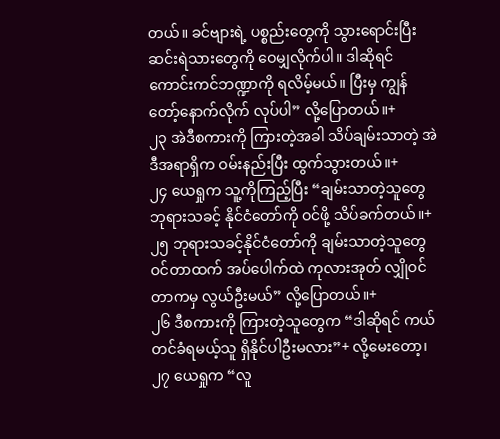တယ်။ ခင်ဗျားရဲ့ ပစ္စည်းတွေကို သွားရောင်းပြီး ဆင်းရဲသားတွေကို ဝေမျှလိုက်ပါ။ ဒါဆိုရင် ကောင်းကင်ဘဏ္ဍာကို ရလိမ့်မယ်။ ပြီးမှ ကျွန်တော့်နောက်လိုက် လုပ်ပါ” လို့ပြောတယ်။+
၂၃ အဲဒီစကားကို ကြားတဲ့အခါ သိပ်ချမ်းသာတဲ့ အဲဒီအရာရှိက ဝမ်းနည်းပြီး ထွက်သွားတယ်။+
၂၄ ယေရှုက သူ့ကိုကြည့်ပြီး “ချမ်းသာတဲ့သူတွေ ဘုရားသခင့် နိုင်ငံတော်ကို ဝင်ဖို့ သိပ်ခက်တယ်။+
၂၅ ဘုရားသခင့်နိုင်ငံတော်ကို ချမ်းသာတဲ့သူတွေ ဝင်တာထက် အပ်ပေါက်ထဲ ကုလားအုတ် လျှိုဝင်တာကမှ လွယ်ဦးမယ်” လို့ပြောတယ်။+
၂၆ ဒီစကားကို ကြားတဲ့သူတွေက “ဒါဆိုရင် ကယ်တင်ခံရမယ့်သူ ရှိနိုင်ပါဦးမလား”+ လို့မေးတော့၊
၂၇ ယေရှုက “လူ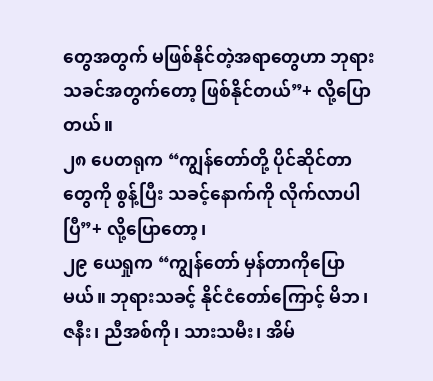တွေအတွက် မဖြစ်နိုင်တဲ့အရာတွေဟာ ဘုရားသခင်အတွက်တော့ ဖြစ်နိုင်တယ်”+ လို့ပြောတယ်။
၂၈ ပေတရုက “ကျွန်တော်တို့ ပိုင်ဆိုင်တာတွေကို စွန့်ပြီး သခင့်နောက်ကို လိုက်လာပါပြီ”+ လို့ပြောတော့၊
၂၉ ယေရှုက “ကျွန်တော် မှန်တာကိုပြောမယ်။ ဘုရားသခင့် နိုင်ငံတော်ကြောင့် မိဘ၊ ဇနီး၊ ညီအစ်ကို၊ သားသမီး၊ အိမ်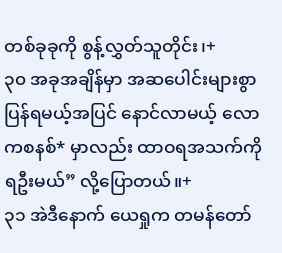တစ်ခုခုကို စွန့်လွှတ်သူတိုင်း၊+
၃၀ အခုအချိန်မှာ အဆပေါင်းများစွာ ပြန်ရမယ့်အပြင် နောင်လာမယ့် လောကစနစ်* မှာလည်း ထာဝရအသက်ကို ရဦးမယ်” လို့ပြောတယ်။+
၃၁ အဲဒီနောက် ယေရှုက တမန်တော်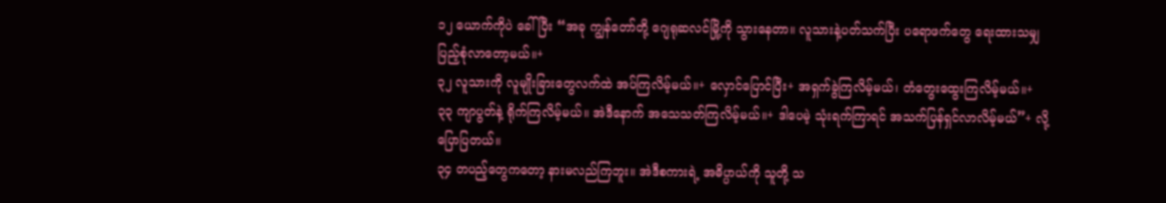၁၂ ယောက်ကိုပဲ ခေါ်ပြီး “အခု ကျွန်တော်တို့ ဂျေရုဆလင်မြို့ကို သွားနေတာ။ လူသားနဲ့ပတ်သက်ပြီး ပရောဖက်တွေ ရေးထားသမျှ ပြည့်စုံလာတော့မယ်။+
၃၂ လူသားကို လူမျိုးခြားတွေလက်ထဲ အပ်ကြလိမ့်မယ်။+ လှောင်ပြောင်ပြီး+ အရှက်ခွဲကြလိမ့်မယ်၊ တံတွေးထွေးကြလိမ့်မယ်။+
၃၃ ကျာပွတ်နဲ့ ရိုက်ကြလိမ့်မယ်။ အဲဒီနောက် အသေသတ်ကြလိမ့်မယ်။+ ဒါပေမဲ့ သုံးရက်ကြာရင် အသက်ပြန်ရှင်လာလိမ့်မယ်”+ လို့ပြောပြတယ်။
၃၄ တပည့်တွေကတော့ နားမလည်ကြဘူး။ အဲဒီစကားရဲ့ အဓိပ္ပာယ်ကို သူတို့ သ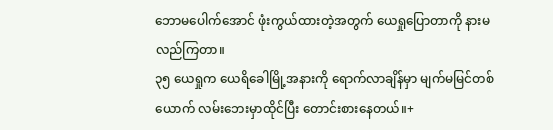ဘောမပေါက်အောင် ဖုံးကွယ်ထားတဲ့အတွက် ယေရှုပြောတာကို နားမလည်ကြတာ။
၃၅ ယေရှုက ယေရိခေါမြို့အနားကို ရောက်လာချိန်မှာ မျက်မမြင်တစ်ယောက် လမ်းဘေးမှာထိုင်ပြီး တောင်းစားနေတယ်။+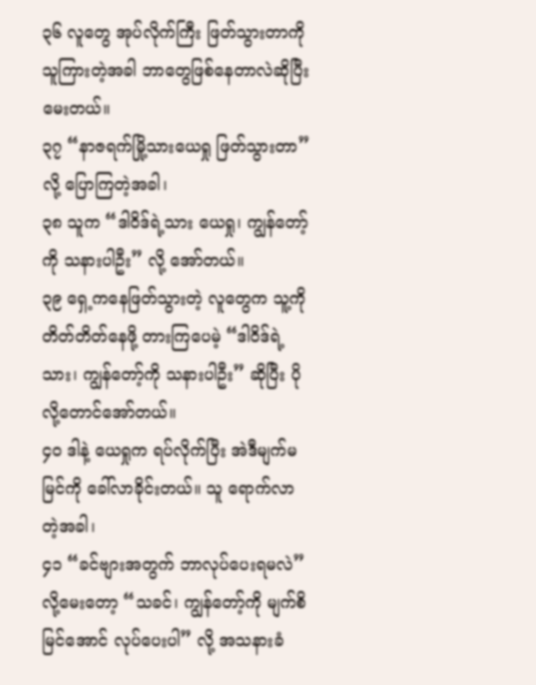၃၆ လူတွေ အုပ်လိုက်ကြီး ဖြတ်သွားတာကို သူကြားတဲ့အခါ ဘာတွေဖြစ်နေတာလဲဆိုပြီး မေးတယ်။
၃၇ “နာဇရက်မြို့သားယေရှု ဖြတ်သွားတာ” လို့ ပြောကြတဲ့အခါ၊
၃၈ သူက “ဒါဝိဒ်ရဲ့သား ယေရှု၊ ကျွန်တော့်ကို သနားပါဦး” လို့ အော်တယ်။
၃၉ ရှေ့ကနေဖြတ်သွားတဲ့ လူတွေက သူ့ကို တိတ်တိတ်နေဖို့ တားကြပေမဲ့ “ဒါဝိဒ်ရဲ့သား၊ ကျွန်တော့်ကို သနားပါဦး” ဆိုပြီး ပိုလို့တောင်အော်တယ်။
၄၀ ဒါနဲ့ ယေရှုက ရပ်လိုက်ပြီး အဲဒီမျက်မမြင်ကို ခေါ်လာခိုင်းတယ်။ သူ ရောက်လာတဲ့အခါ၊
၄၁ “ခင်ဗျားအတွက် ဘာလုပ်ပေးရမလဲ” လို့မေးတော့ “သခင်၊ ကျွန်တော့်ကို မျက်စိမြင်အောင် လုပ်ပေးပါ” လို့ အသနားခံ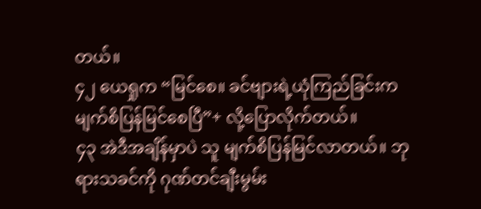တယ်။
၄၂ ယေရှုက “မြင်စေ။ ခင်ဗျားရဲ့ယုံကြည်ခြင်းက မျက်စိပြန်မြင်စေပြီ”+ လို့ပြောလိုက်တယ်။
၄၃ အဲဒီအချိန်မှာပဲ သူ မျက်စိပြန်မြင်လာတယ်။ ဘုရားသခင်ကို ဂုဏ်တင်ချီးမွမ်း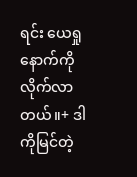ရင်း ယေရှုနောက်ကို လိုက်လာတယ်။+ ဒါကိုမြင်တဲ့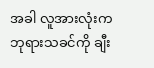အခါ လူအားလုံးက ဘုရားသခင်ကို ချီး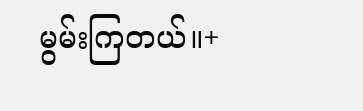မွမ်းကြတယ်။+